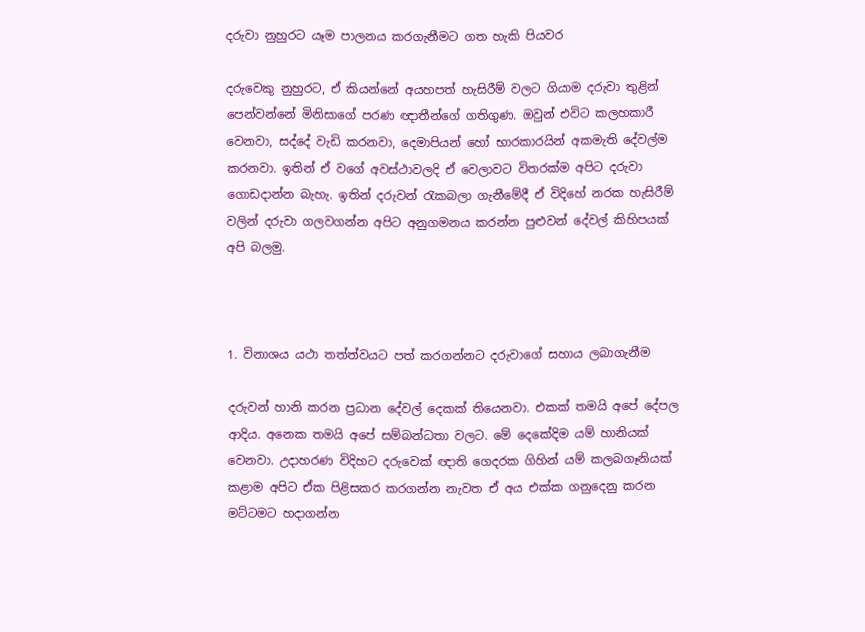දරුවා නුහුරට යෑම පාලනය කරගැනීමට ගත හැකි පියවර

දරුවෙකු නුහුරට, ඒ කියන්නේ අයහපත් හැසිරීම් වලට ගියාම දරුවා තුළින් පෙන්වන්නේ මිනිසාගේ පරණ ඥාතීන්ගේ ගතිගුණ. ඔවුන් එවිට කලහකාරී වෙනවා, සද්දේ වැඩි කරනවා, දෙමාපියන් හෝ භාරකාරයින් අකමැති දේවල්ම කරනවා. ඉතින් ඒ වගේ අවස්ථාවලදි ඒ වෙලාවට විතරක්ම අපිට දරුවා ගොඩදාන්න බැහැ. ඉතින් දරුවන් රැකබලා ගැනීමේදී ඒ විදිහේ නරක හැසිරීම් වලින් දරුවා ගලවගන්න අපිට අනුගමනය කරන්න පුළුවන් දේවල් කිහිපයක් අපි බලමු.



1. විනාශය යථා තත්ත්වයට පත් කරගන්නට දරුවාගේ සහාය ලබාගැනීම

දරුවන් හානි කරන ප්‍රධාන දේවල් දෙකක් තියෙනවා. එකක් තමයි අපේ දේපල ආදිය. අනෙක තමයි අපේ සම්බන්ධතා වලට. මේ දෙකේදිම යම් හානියක් වෙනවා. උදාහරණ විදිහට දරුවෙක් ඥාති ගෙදරක ගිහින් යම් කලබගෑනියක් කළාම අපිට ඒක පිළිසකර කරගන්න නැවත ඒ අය එක්ක ගනුදෙනු කරන මට්ටමට හදාගන්න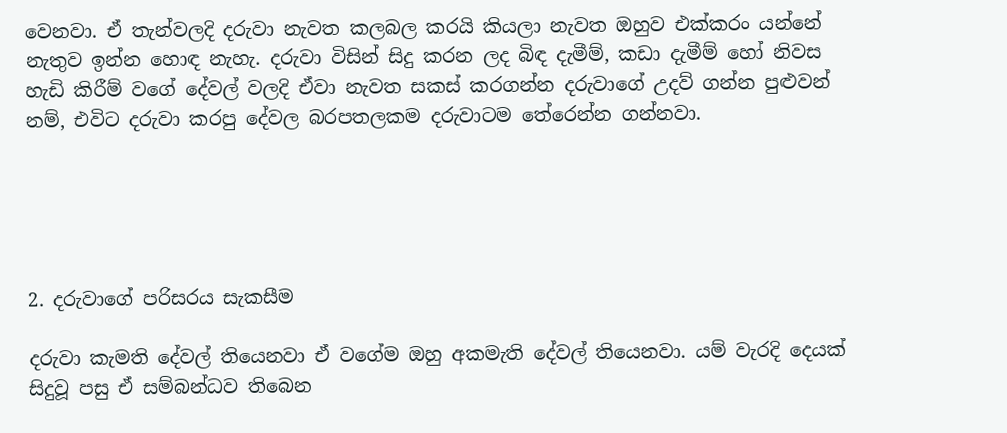වෙනවා. ඒ තැන්වලදි දරුවා නැවත කලබල කරයි කියලා නැවත ඔහුව එක්කරං යන්නේ නැතුව ඉන්න හොඳ නැහැ. දරුවා විසින් සිදු කරන ලද බිඳ දැමීම්, කඩා දැමීම් හෝ නිවස හැඩි කිරීම් වගේ දේවල් වලදි ඒවා නැවත සකස් කරගන්න දරුවාගේ උදව් ගන්න පුළුවන් නම්, එවිට දරුවා කරපු දේවල බරපතලකම දරුවාටම තේරෙන්න ගන්නවා.





2. දරුවාගේ පරිසරය සැකසීම

දරුවා කැමති දේවල් තියෙනවා ඒ වගේම ඔහු අකමැති දේවල් තියෙනවා. යම් වැරදි දෙයක් සිදුවූ පසු ඒ සම්බන්ධව තිබෙන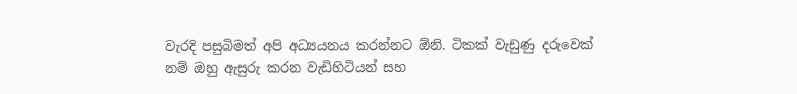වැරදි පසුබිමත් අපි අධ්‍යයනය කරන්නට ඕනි. ටිකක් වැඩුණු දරුවෙක් නම් ඔහු ඇසුරු කරන වැඩිහිටියන් සහ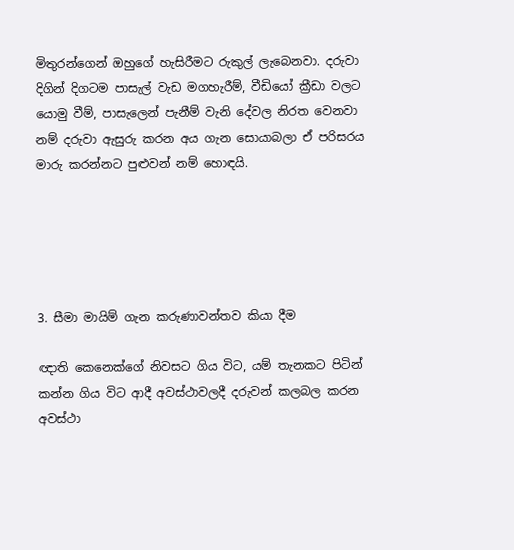මිතුරන්ගෙන් ඔහුගේ හැසිරීමට රුකුල් ලැබෙනවා. දරුවා දිගින් දිගටම පාසැල් වැඩ මගහැරීම්, වීඩියෝ ක්‍රීඩා වලට යොමු වීම්, පාසැලෙන් පැනීම් වැනි දේවල නිරත වෙනවා නම් දරුවා ඇසුරු කරන අය ගැන සොයාබලා ඒ පරිසරය මාරු කරන්නට පුළුවන් නම් හොඳයි.





3. සීමා මායිම් ගැන කරුණාවන්තව කියා දීම

ඥාති කෙනෙක්ගේ නිවසට ගිය විට, යම් තැනකට පිටින් කන්න ගිය විට ආදී අවස්ථාවලදී දරුවන් කලබල කරන අවස්ථා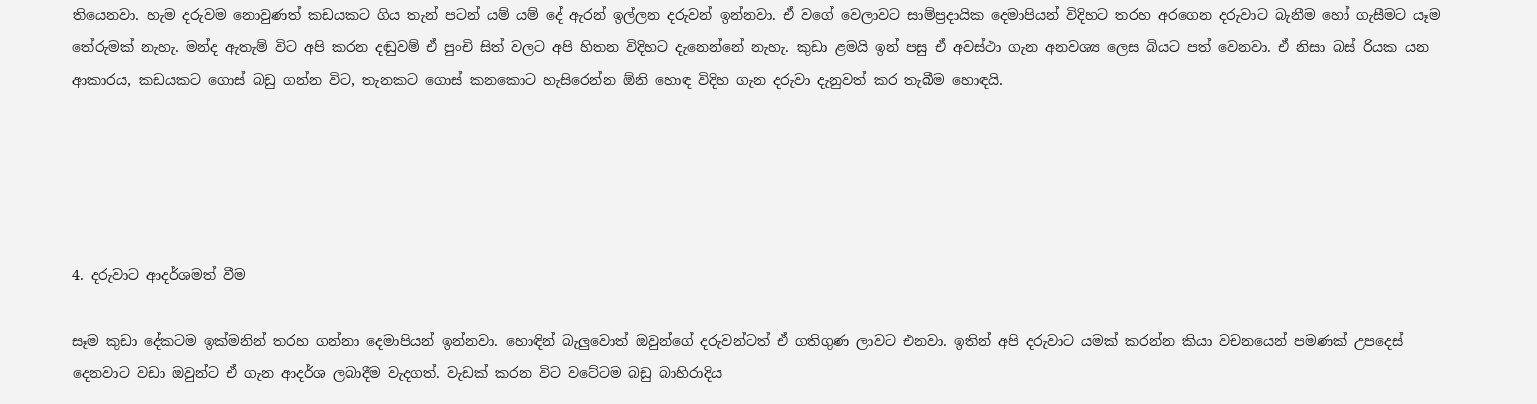තියෙනවා. හැම දරුවම නොවුණත් කඩයකට ගිය තැන් පටන් යම් යම් දේ ඇරන් ඉල්ලන දරුවන් ඉන්නවා. ඒ වගේ වෙලාවට සාම්ප්‍රදායික දෙමාපියන් විදිහට තරහ අරගෙන දරුවාට බැනීම හෝ ගැසීමට යෑම තේරුමක් නැහැ. මන්ද ඇතැම් විට අපි කරන දඬුවම් ඒ පුංචි සිත් වලට අපි හිතන විදිහට දැනෙන්නේ නැහැ. කුඩා ළමයි ඉන් පසු ඒ අවස්ථා ගැන අනවශ්‍ය ලෙස බියට පත් වෙනවා. ඒ නිසා බස් රියක යන ආකාරය, කඩයකට ගොස් බඩු ගන්න විට, තැනකට ගොස් කනකොට හැසිරෙන්න ඕනි හොඳ විදිහ ගැන දරුවා දැනුවත් කර තැබීම හොඳයි.





4. දරුවාට ආදර්ශමත් වීම

සෑම කුඩා දේකටම ඉක්මනින් තරහ ගන්නා දෙමාපියන් ඉන්නවා. හොඳින් බැලුවොත් ඔවුන්ගේ දරුවන්ටත් ඒ ගතිගුණ ලාවට එනවා. ඉතින් අපි දරුවාට යමක් කරන්න කියා වචනයෙන් පමණක් උපදෙස් දෙනවාට වඩා ඔවුන්ට ඒ ගැන ආදර්ශ ලබාදීම වැදගත්. වැඩක් කරන විට වටේටම බඩු බාහිරාදිය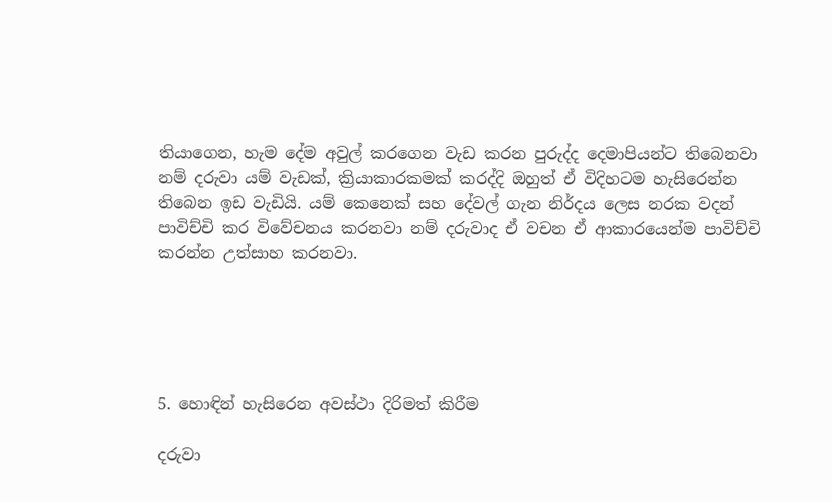තියාගෙන, හැම දේම අවුල් කරගෙන වැඩ කරන පුරුද්ද දෙමාපියන්ට තිබෙනවා නම් දරුවා යම් වැඩක්, ක්‍රියාකාරකමක් කරද්දි ඔහුත් ඒ විදිහටම හැසිරෙන්න තිබෙන ඉඩ වැඩියි. යම් කෙනෙක් සහ දේවල් ගැන නිර්දය ලෙස නරක වදන් පාවිච්චි කර විවේචනය කරනවා නම් දරුවාද ඒ වචන ඒ ආකාරයෙන්ම පාවිච්චි කරන්න උත්සාහ කරනවා.





5. හොඳින් හැසිරෙන අවස්ථා දිරිමත් කිරීම

දරුවා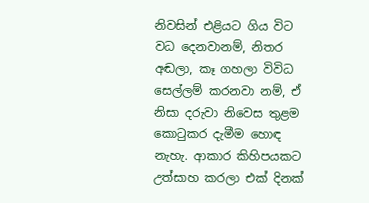නිවසින් එළියට ගිය විට වධ දෙනවානම්, නිතර අඬලා, කෑ ගහලා විවිධ සෙල්ලම් කරනවා නම්, ඒ නිසා දරුවා නිවෙස තුළම කොටුකර දැමීම හොඳ නැහැ. ආකාර කිහිපයකට උත්සාහ කරලා එක් දිනක්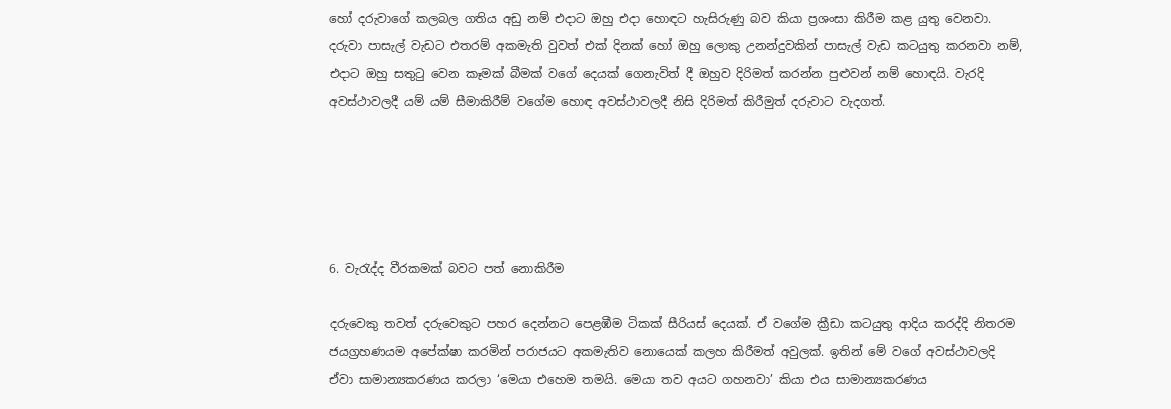හෝ දරුවාගේ කලබල ගතිය අඩු නම් එදාට ඔහු එදා හොඳට හැසිරුණු බව කියා ප්‍රශංසා කිරීම කළ යුතු වෙනවා. දරුවා පාසැල් වැඩට එතරම් අකමැති වුවත් එක් දිනක් හෝ ඔහු ලොකු උනන්දුවකින් පාසැල් වැඩ කටයුතු කරනවා නම්, එදාට ඔහු සතුටු වෙන කෑමක් බීමක් වගේ දෙයක් ගෙනැවිත් දී ඔහුව දිරිමත් කරන්න පුළුවන් නම් හොඳයි. වැරදි අවස්ථාවලදී යම් යම් සීමාකිරීම් වගේම හොඳ අවස්ථාවලදී නිසි දිරිමත් කිරීමුත් දරුවාට වැදගත්.





6. වැරැද්ද වීරකමක් බවට පත් නොකිරීම

දරුවෙකු තවත් දරුවෙකුට පහර දෙන්නට පෙළඹීම ටිකක් සීරියස් දෙයක්. ඒ වගේම ක්‍රීඩා කටයුතු ආදිය කරද්දි නිතරම ජයග්‍රහණයම අපේක්ෂා කරමින් පරාජයට අකමැතිව නොයෙක් කලහ කිරීමත් අවුලක්. ඉතින් මේ වගේ අවස්ථාවලදි ඒවා සාමාන්‍යකරණය කරලා ‘මෙයා එහෙම තමයි. මෙයා තව අයට ගහනවා’ කියා එය සාමාන්‍යකරණය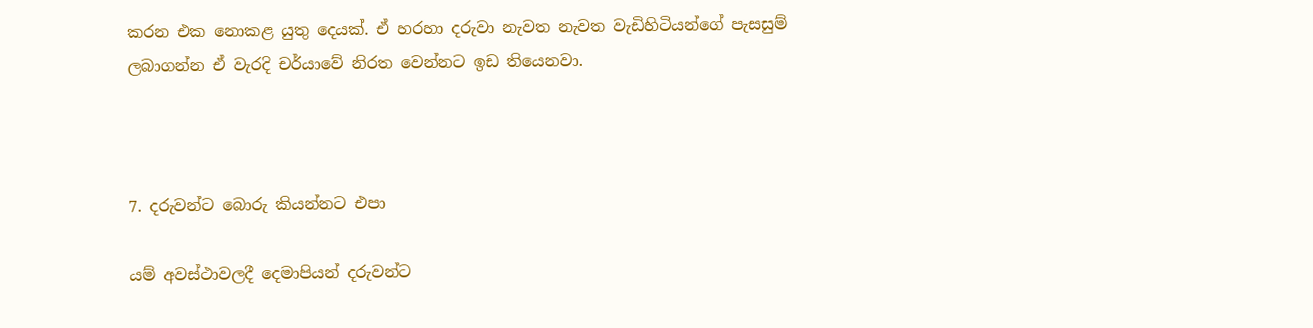කරන එක නොකළ යුතු දෙයක්. ඒ හරහා දරුවා නැවත නැවත වැඩිහිටියන්ගේ පැසසුම් ලබාගන්න ඒ වැරදි චර්යාවේ නිරත වෙන්නට ඉඩ තියෙනවා.



7. දරුවන්ට බොරු කියන්නට එපා

යම් අවස්ථාවලදී දෙමාපියන් දරුවන්ට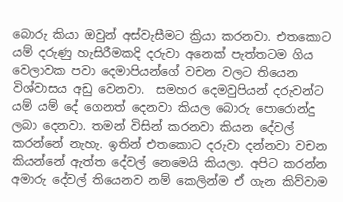බොරු කියා ඔවුන් අස්වැසීමට ක්‍රියා කරනවා. එතකොට යම් දරුණු හැසිරීමකදි දරුවා අනෙක් පැත්තටම ගිය වෙලාවක පවා දෙමාපියන්ගේ වචන වලට තියෙන විශ්වාසය අඩු වෙනවා.  සමහර දෙමවුපියන් දරුවන්ට යම් යම් දේ ගෙනත් දෙනවා කියල බොරු පොරොන්දු ලබා දෙනවා. තමන් විසින් කරනවා කියන දේවල් කරන්නේ නැහැ. ඉතින් එතකොට දරුවා දන්නවා වචන කියන්නේ ඇත්ත දේවල් නෙමෙයි කියලා. අපිට කරන්න අමාරු දේවල් තියෙනව නම් කෙලින්ම ඒ ගැන කිව්වාම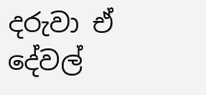දරුවා ඒ දේවල්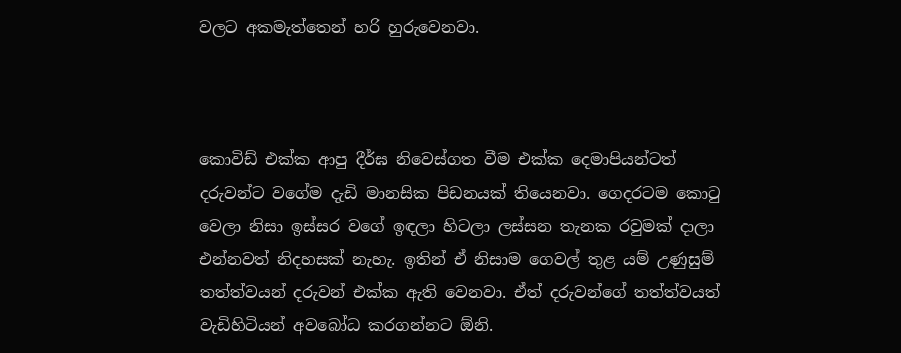වලට අකමැත්තෙන් හරි හුරුවෙනවා.



කොවිඩ් එක්ක ආපු දීර්ඝ නිවෙස්ගත වීම එක්ක දෙමාපියන්ටත් දරුවන්ට වගේම දැඩි මානසික පිඩනයක් තියෙනවා. ගෙදරටම කොටු වෙලා නිසා ඉස්සර වගේ ඉඳලා හිටලා ලස්සන තැනක රවුමක් දාලා එන්නවත් නිදහසක් නැහැ. ඉතින් ඒ නිසාම ගෙවල් තුළ යම් උණුසුම් තත්ත්වයන් දරුවන් එක්ක ඇති වෙනවා. ඒත් දරුවන්ගේ තත්ත්වයත් වැඩිහිටියන් අවබෝධ කරගන්නට ඕනි.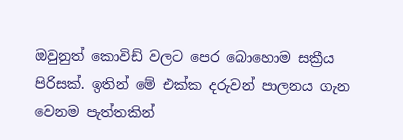ඔවුනුත් කොවිඩ් වලට පෙර බොහොම සක්‍රීය පිරිසක්. ඉතින් මේ එක්ක දරුවන් පාලනය ගැන වෙනම පැත්තකින්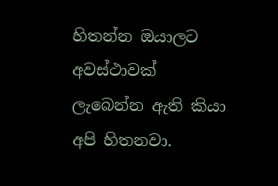හිතන්න ඔයාලට අවස්ථාවක් ලැබෙන්න ඇති කියා අපි හිතනවා.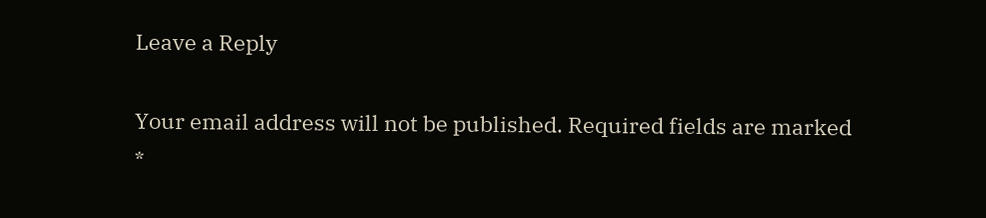Leave a Reply

Your email address will not be published. Required fields are marked *